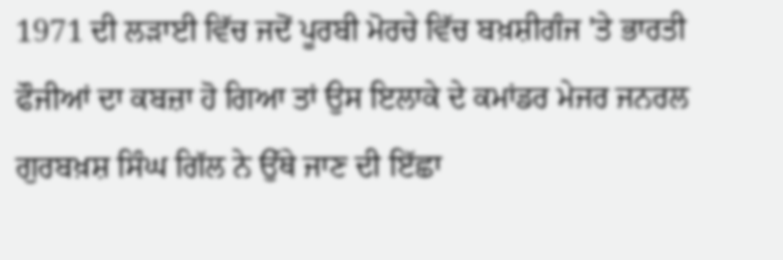1971 ਦੀ ਲੜਾਈ ਵਿੱਚ ਜਦੋਂ ਪੂਰਬੀ ਮੋਰਚੇ ਵਿੱਚ ਬਖ਼ਸ਼ੀਗੰਜ 'ਤੇ ਭਾਰਤੀ ਫੌਜੀਆਂ ਦਾ ਕਬਜ਼ਾ ਹੋ ਗਿਆ ਤਾਂ ਉਸ ਇਲਾਕੇ ਦੇ ਕਮਾਂਡਰ ਮੇਜਰ ਜਨਰਲ ਗੁਰਬਖ਼ਸ਼ ਸਿੰਘ ਗਿੱਲ ਨੇ ਉੱਥੇ ਜਾਣ ਦੀ ਇੱਛਾ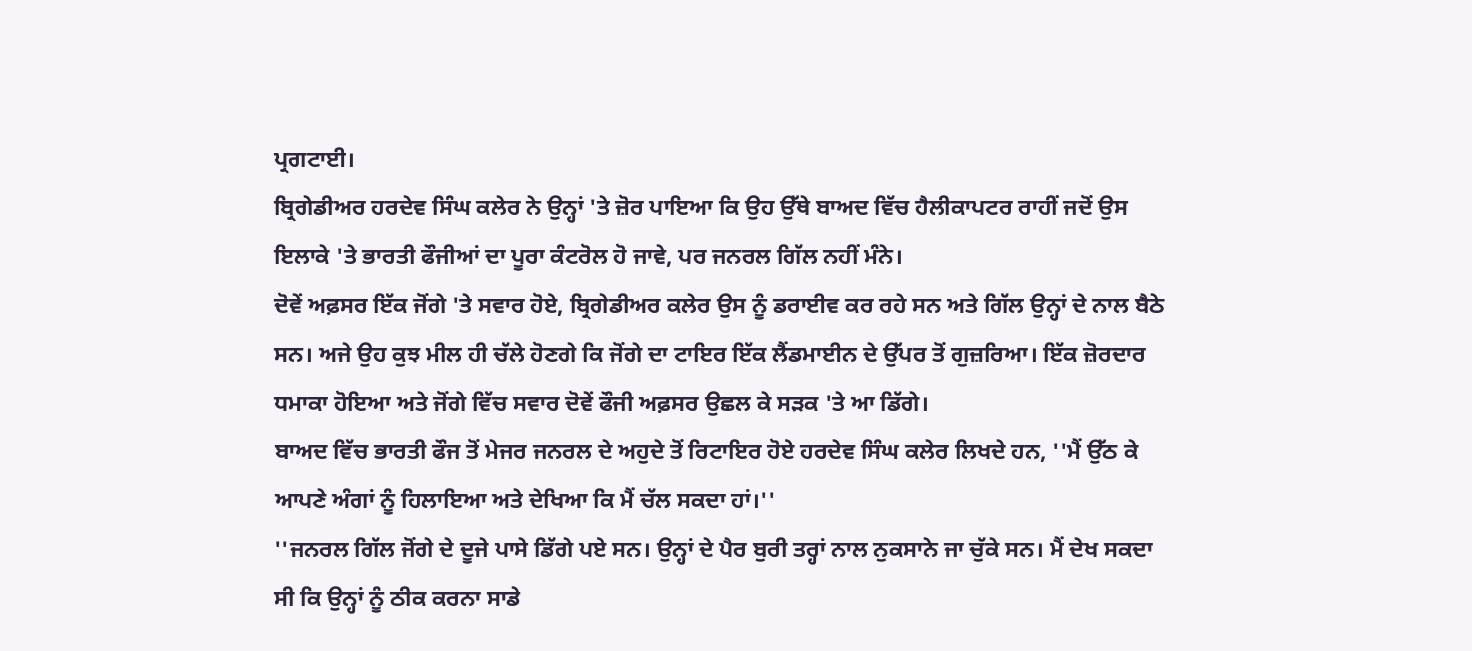ਪ੍ਰਗਟਾਈ।
ਬ੍ਰਿਗੇਡੀਅਰ ਹਰਦੇਵ ਸਿੰਘ ਕਲੇਰ ਨੇ ਉਨ੍ਹਾਂ 'ਤੇ ਜ਼ੋਰ ਪਾਇਆ ਕਿ ਉਹ ਉੱਥੇ ਬਾਅਦ ਵਿੱਚ ਹੈਲੀਕਾਪਟਰ ਰਾਹੀਂ ਜਦੋਂ ਉਸ ਇਲਾਕੇ 'ਤੇ ਭਾਰਤੀ ਫੌਜੀਆਂ ਦਾ ਪੂਰਾ ਕੰਟਰੋਲ ਹੋ ਜਾਵੇ, ਪਰ ਜਨਰਲ ਗਿੱਲ ਨਹੀਂ ਮੰਨੇ।
ਦੋਵੇਂ ਅਫ਼ਸਰ ਇੱਕ ਜੋਂਗੇ 'ਤੇ ਸਵਾਰ ਹੋਏ, ਬ੍ਰਿਗੇਡੀਅਰ ਕਲੇਰ ਉਸ ਨੂੰ ਡਰਾਈਵ ਕਰ ਰਹੇ ਸਨ ਅਤੇ ਗਿੱਲ ਉਨ੍ਹਾਂ ਦੇ ਨਾਲ ਬੈਠੇ ਸਨ। ਅਜੇ ਉਹ ਕੁਝ ਮੀਲ ਹੀ ਚੱਲੇ ਹੋਣਗੇ ਕਿ ਜੋਂਗੇ ਦਾ ਟਾਇਰ ਇੱਕ ਲੈਂਡਮਾਈਨ ਦੇ ਉੱਪਰ ਤੋਂ ਗੁਜ਼ਰਿਆ। ਇੱਕ ਜ਼ੋਰਦਾਰ ਧਮਾਕਾ ਹੋਇਆ ਅਤੇ ਜੋਂਗੇ ਵਿੱਚ ਸਵਾਰ ਦੋਵੇਂ ਫੌਜੀ ਅਫ਼ਸਰ ਉਛਲ ਕੇ ਸੜਕ 'ਤੇ ਆ ਡਿੱਗੇ।
ਬਾਅਦ ਵਿੱਚ ਭਾਰਤੀ ਫੌਜ ਤੋਂ ਮੇਜਰ ਜਨਰਲ ਦੇ ਅਹੁਦੇ ਤੋਂ ਰਿਟਾਇਰ ਹੋਏ ਹਰਦੇਵ ਸਿੰਘ ਕਲੇਰ ਲਿਖਦੇ ਹਨ, ''ਮੈਂ ਉੱਠ ਕੇ ਆਪਣੇ ਅੰਗਾਂ ਨੂੰ ਹਿਲਾਇਆ ਅਤੇ ਦੇਖਿਆ ਕਿ ਮੈਂ ਚੱਲ ਸਕਦਾ ਹਾਂ।''
''ਜਨਰਲ ਗਿੱਲ ਜੋਂਗੇ ਦੇ ਦੂਜੇ ਪਾਸੇ ਡਿੱਗੇ ਪਏ ਸਨ। ਉਨ੍ਹਾਂ ਦੇ ਪੈਰ ਬੁਰੀ ਤਰ੍ਹਾਂ ਨਾਲ ਨੁਕਸਾਨੇ ਜਾ ਚੁੱਕੇ ਸਨ। ਮੈਂ ਦੇਖ ਸਕਦਾ ਸੀ ਕਿ ਉਨ੍ਹਾਂ ਨੂੰ ਠੀਕ ਕਰਨਾ ਸਾਡੇ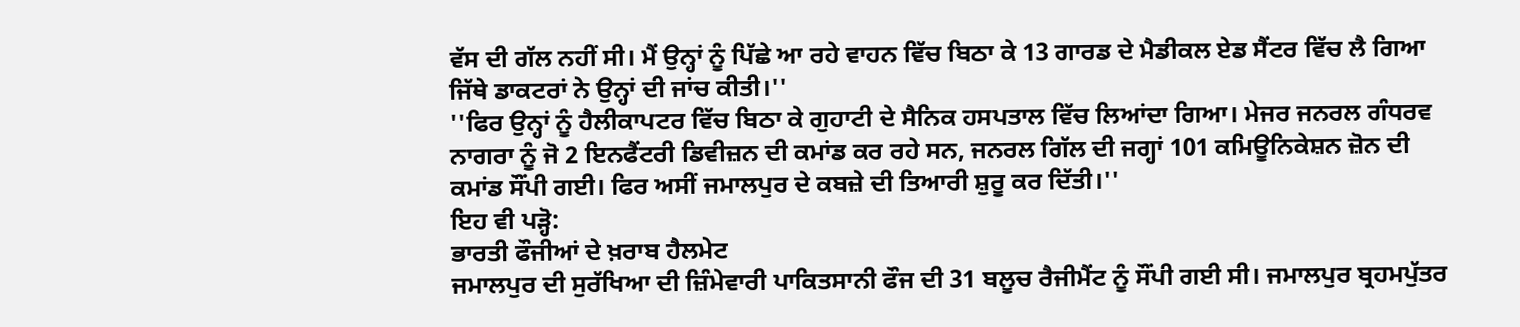ਵੱਸ ਦੀ ਗੱਲ ਨਹੀਂ ਸੀ। ਮੈਂ ਉਨ੍ਹਾਂ ਨੂੰ ਪਿੱਛੇ ਆ ਰਹੇ ਵਾਹਨ ਵਿੱਚ ਬਿਠਾ ਕੇ 13 ਗਾਰਡ ਦੇ ਮੈਡੀਕਲ ਏਡ ਸੈਂਟਰ ਵਿੱਚ ਲੈ ਗਿਆ ਜਿੱਥੇ ਡਾਕਟਰਾਂ ਨੇ ਉਨ੍ਹਾਂ ਦੀ ਜਾਂਚ ਕੀਤੀ।''
''ਫਿਰ ਉਨ੍ਹਾਂ ਨੂੰ ਹੈਲੀਕਾਪਟਰ ਵਿੱਚ ਬਿਠਾ ਕੇ ਗੁਹਾਟੀ ਦੇ ਸੈਨਿਕ ਹਸਪਤਾਲ ਵਿੱਚ ਲਿਆਂਦਾ ਗਿਆ। ਮੇਜਰ ਜਨਰਲ ਗੰਧਰਵ ਨਾਗਰਾ ਨੂੰ ਜੋ 2 ਇਨਫੈਂਟਰੀ ਡਿਵੀਜ਼ਨ ਦੀ ਕਮਾਂਡ ਕਰ ਰਹੇ ਸਨ, ਜਨਰਲ ਗਿੱਲ ਦੀ ਜਗ੍ਹਾਂ 101 ਕਮਿਊਨਿਕੇਸ਼ਨ ਜ਼ੋਨ ਦੀ ਕਮਾਂਡ ਸੌਂਪੀ ਗਈ। ਫਿਰ ਅਸੀਂ ਜਮਾਲਪੁਰ ਦੇ ਕਬਜ਼ੇ ਦੀ ਤਿਆਰੀ ਸ਼ੁਰੂ ਕਰ ਦਿੱਤੀ।''
ਇਹ ਵੀ ਪੜ੍ਹੋ:
ਭਾਰਤੀ ਫੌਜੀਆਂ ਦੇ ਖ਼ਰਾਬ ਹੈਲਮੇਟ
ਜਮਾਲਪੁਰ ਦੀ ਸੁਰੱਖਿਆ ਦੀ ਜ਼ਿੰਮੇਵਾਰੀ ਪਾਕਿਤਸਾਨੀ ਫੌਜ ਦੀ 31 ਬਲੂਚ ਰੈਜੀਮੈਂਟ ਨੂੰ ਸੌਂਪੀ ਗਈ ਸੀ। ਜਮਾਲਪੁਰ ਬ੍ਰਹਮਪੁੱਤਰ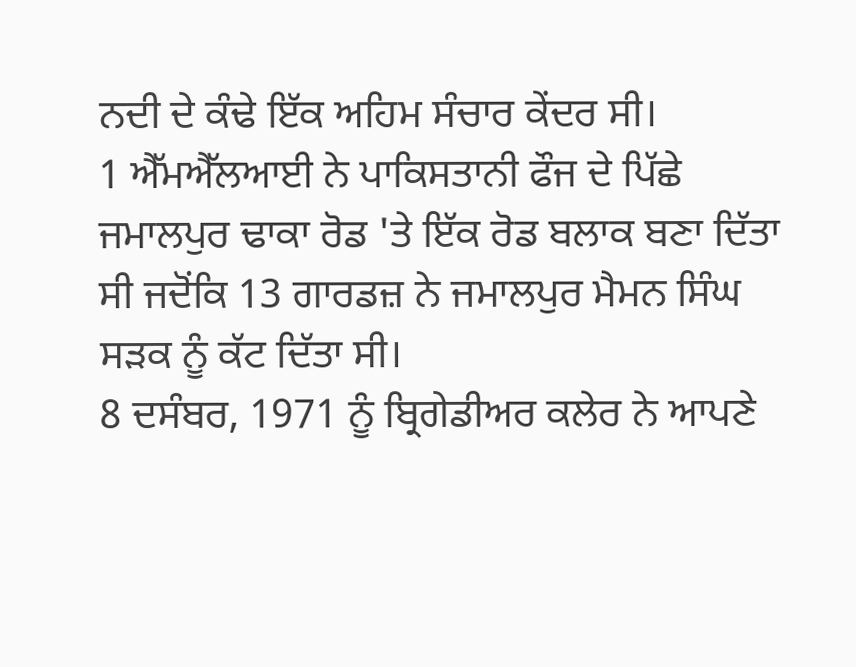ਨਦੀ ਦੇ ਕੰਢੇ ਇੱਕ ਅਹਿਮ ਸੰਚਾਰ ਕੇਂਦਰ ਸੀ।
1 ਐੱਮਐੱਲਆਈ ਨੇ ਪਾਕਿਸਤਾਨੀ ਫੌਜ ਦੇ ਪਿੱਛੇ ਜਮਾਲਪੁਰ ਢਾਕਾ ਰੋਡ 'ਤੇ ਇੱਕ ਰੋਡ ਬਲਾਕ ਬਣਾ ਦਿੱਤਾ ਸੀ ਜਦੋਂਕਿ 13 ਗਾਰਡਜ਼ ਨੇ ਜਮਾਲਪੁਰ ਮੈਮਨ ਸਿੰਘ ਸੜਕ ਨੂੰ ਕੱਟ ਦਿੱਤਾ ਸੀ।
8 ਦਸੰਬਰ, 1971 ਨੂੰ ਬ੍ਰਿਗੇਡੀਅਰ ਕਲੇਰ ਨੇ ਆਪਣੇ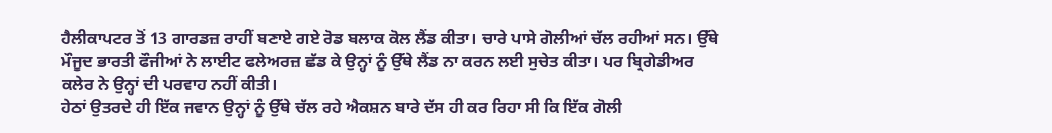ਹੈਲੀਕਾਪਟਰ ਤੋਂ 13 ਗਾਰਡਜ਼ ਰਾਹੀਂ ਬਣਾਏ ਗਏ ਰੋਡ ਬਲਾਕ ਕੋਲ ਲੈਂਡ ਕੀਤਾ। ਚਾਰੇ ਪਾਸੇ ਗੋਲੀਆਂ ਚੱਲ ਰਹੀਆਂ ਸਨ। ਉੱਥੇ ਮੌਜੂਦ ਭਾਰਤੀ ਫੌਜੀਆਂ ਨੇ ਲਾਈਟ ਫਲੇਅਰਜ਼ ਛੱਡ ਕੇ ਉਨ੍ਹਾਂ ਨੂੰ ਉੱਥੇ ਲੈਂਡ ਨਾ ਕਰਨ ਲਈ ਸੁਚੇਤ ਕੀਤਾ। ਪਰ ਬ੍ਰਿਗੇਡੀਅਰ ਕਲੇਰ ਨੇ ਉਨ੍ਹਾਂ ਦੀ ਪਰਵਾਹ ਨਹੀਂ ਕੀਤੀ।
ਹੇਠਾਂ ਉਤਰਦੇ ਹੀ ਇੱਕ ਜਵਾਨ ਉਨ੍ਹਾਂ ਨੂੰ ਉੱਥੇ ਚੱਲ ਰਹੇ ਐਕਸ਼ਨ ਬਾਰੇ ਦੱਸ ਹੀ ਕਰ ਰਿਹਾ ਸੀ ਕਿ ਇੱਕ ਗੋਲੀ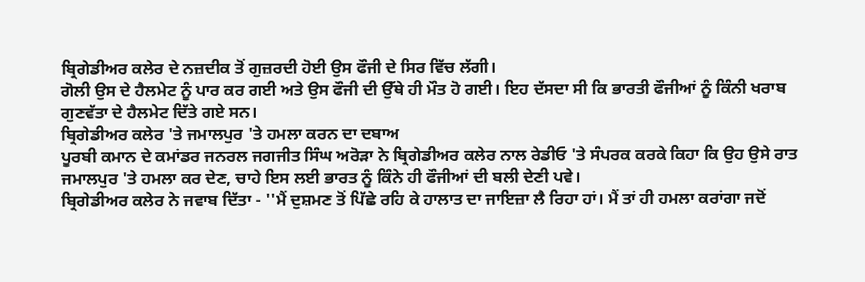ਬ੍ਰਿਗੇਡੀਅਰ ਕਲੇਰ ਦੇ ਨਜ਼ਦੀਕ ਤੋਂ ਗੁਜ਼ਰਦੀ ਹੋਈ ਉਸ ਫੌਜੀ ਦੇ ਸਿਰ ਵਿੱਚ ਲੱਗੀ।
ਗੋਲੀ ਉਸ ਦੇ ਹੈਲਮੇਟ ਨੂੰ ਪਾਰ ਕਰ ਗਈ ਅਤੇ ਉਸ ਫੌਜੀ ਦੀ ਉੱਥੇ ਹੀ ਮੌਤ ਹੋ ਗਈ। ਇਹ ਦੱਸਦਾ ਸੀ ਕਿ ਭਾਰਤੀ ਫੌਜੀਆਂ ਨੂੰ ਕਿੰਨੀ ਖਰਾਬ ਗੁਣਵੱਤਾ ਦੇ ਹੈਲਮੇਟ ਦਿੱਤੇ ਗਏ ਸਨ।
ਬ੍ਰਿਗੇਡੀਅਰ ਕਲੇਰ 'ਤੇ ਜਮਾਲਪੁਰ 'ਤੇ ਹਮਲਾ ਕਰਨ ਦਾ ਦਬਾਅ
ਪੂਰਬੀ ਕਮਾਨ ਦੇ ਕਮਾਂਡਰ ਜਨਰਲ ਜਗਜੀਤ ਸਿੰਘ ਅਰੋੜਾ ਨੇ ਬ੍ਰਿਗੇਡੀਅਰ ਕਲੇਰ ਨਾਲ ਰੇਡੀਓ 'ਤੇ ਸੰਪਰਕ ਕਰਕੇ ਕਿਹਾ ਕਿ ਉਹ ਉਸੇ ਰਾਤ ਜਮਾਲਪੁਰ 'ਤੇ ਹਮਲਾ ਕਰ ਦੇਣ, ਚਾਹੇ ਇਸ ਲਈ ਭਾਰਤ ਨੂੰ ਕਿੰਨੇ ਹੀ ਫੌਜੀਆਂ ਦੀ ਬਲੀ ਦੇਣੀ ਪਵੇ।
ਬ੍ਰਿਗੇਡੀਅਰ ਕਲੇਰ ਨੇ ਜਵਾਬ ਦਿੱਤਾ - ''ਮੈਂ ਦੁਸ਼ਮਣ ਤੋਂ ਪਿੱਛੇ ਰਹਿ ਕੇ ਹਾਲਾਤ ਦਾ ਜਾਇਜ਼ਾ ਲੈ ਰਿਹਾ ਹਾਂ। ਮੈਂ ਤਾਂ ਹੀ ਹਮਲਾ ਕਰਾਂਗਾ ਜਦੋਂ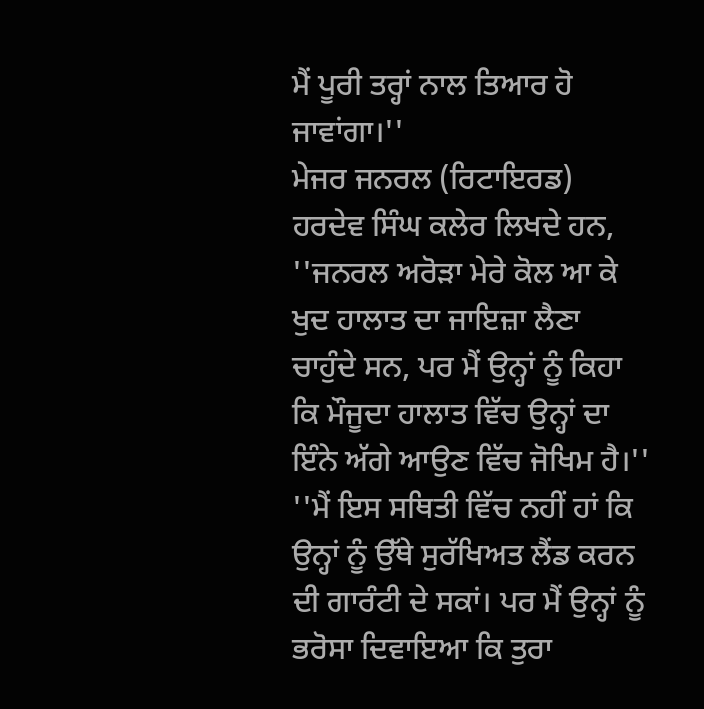ਮੈਂ ਪੂਰੀ ਤਰ੍ਹਾਂ ਨਾਲ ਤਿਆਰ ਹੋ ਜਾਵਾਂਗਾ।''
ਮੇਜਰ ਜਨਰਲ (ਰਿਟਾਇਰਡ) ਹਰਦੇਵ ਸਿੰਘ ਕਲੇਰ ਲਿਖਦੇ ਹਨ, ''ਜਨਰਲ ਅਰੋੜਾ ਮੇਰੇ ਕੋਲ ਆ ਕੇ ਖੁਦ ਹਾਲਾਤ ਦਾ ਜਾਇਜ਼ਾ ਲੈਣਾ ਚਾਹੁੰਦੇ ਸਨ, ਪਰ ਮੈਂ ਉਨ੍ਹਾਂ ਨੂੰ ਕਿਹਾ ਕਿ ਮੌਜੂਦਾ ਹਾਲਾਤ ਵਿੱਚ ਉਨ੍ਹਾਂ ਦਾ ਇੰਨੇ ਅੱਗੇ ਆਉਣ ਵਿੱਚ ਜੋਖਿਮ ਹੈ।''
''ਮੈਂ ਇਸ ਸਥਿਤੀ ਵਿੱਚ ਨਹੀਂ ਹਾਂ ਕਿ ਉਨ੍ਹਾਂ ਨੂੰ ਉੱਥੇ ਸੁਰੱਖਿਅਤ ਲੈਂਡ ਕਰਨ ਦੀ ਗਾਰੰਟੀ ਦੇ ਸਕਾਂ। ਪਰ ਮੈਂ ਉਨ੍ਹਾਂ ਨੂੰ ਭਰੋਸਾ ਦਿਵਾਇਆ ਕਿ ਤੁਰਾ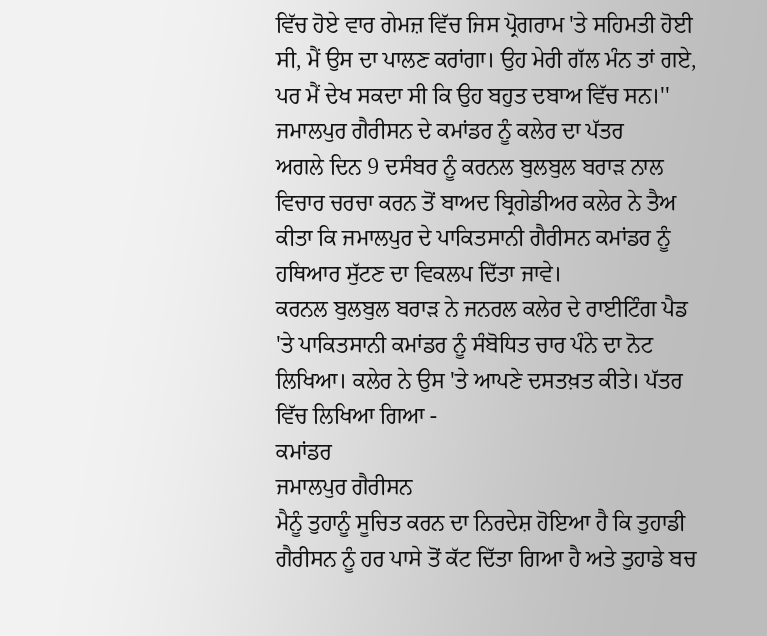ਵਿੱਚ ਹੋਏ ਵਾਰ ਗੇਮਜ਼ ਵਿੱਚ ਜਿਸ ਪ੍ਰੋਗਰਾਮ 'ਤੇ ਸਹਿਮਤੀ ਹੋਈ ਸੀ, ਮੈਂ ਉਸ ਦਾ ਪਾਲਣ ਕਰਾਂਗਾ। ਉਹ ਮੇਰੀ ਗੱਲ ਮੰਨ ਤਾਂ ਗਏ, ਪਰ ਮੈਂ ਦੇਖ ਸਕਦਾ ਸੀ ਕਿ ਉਹ ਬਹੁਤ ਦਬਾਅ ਵਿੱਚ ਸਨ।''
ਜਮਾਲਪੁਰ ਗੈਰੀਸਨ ਦੇ ਕਮਾਂਡਰ ਨੂੰ ਕਲੇਰ ਦਾ ਪੱਤਰ
ਅਗਲੇ ਦਿਨ 9 ਦਸੰਬਰ ਨੂੰ ਕਰਨਲ ਬੁਲਬੁਲ ਬਰਾੜ ਨਾਲ ਵਿਚਾਰ ਚਰਚਾ ਕਰਨ ਤੋਂ ਬਾਅਦ ਬ੍ਰਿਗੇਡੀਅਰ ਕਲੇਰ ਨੇ ਤੈਅ ਕੀਤਾ ਕਿ ਜਮਾਲਪੁਰ ਦੇ ਪਾਕਿਤਸਾਨੀ ਗੈਰੀਸਨ ਕਮਾਂਡਰ ਨੂੰ ਹਥਿਆਰ ਸੁੱਟਣ ਦਾ ਵਿਕਲਪ ਦਿੱਤਾ ਜਾਵੇ।
ਕਰਨਲ ਬੁਲਬੁਲ ਬਰਾੜ ਨੇ ਜਨਰਲ ਕਲੇਰ ਦੇ ਰਾਈਟਿੰਗ ਪੈਡ 'ਤੇ ਪਾਕਿਤਸਾਨੀ ਕਮਾਂਡਰ ਨੂੰ ਸੰਬੋਧਿਤ ਚਾਰ ਪੰਨੇ ਦਾ ਨੋਟ ਲਿਖਿਆ। ਕਲੇਰ ਨੇ ਉਸ 'ਤੇ ਆਪਣੇ ਦਸਤਖ਼ਤ ਕੀਤੇ। ਪੱਤਰ ਵਿੱਚ ਲਿਖਿਆ ਗਿਆ -
ਕਮਾਂਡਰ
ਜਮਾਲਪੁਰ ਗੈਰੀਸਨ
ਮੈਨੂੰ ਤੁਹਾਨੂੰ ਸੂਚਿਤ ਕਰਨ ਦਾ ਨਿਰਦੇਸ਼ ਹੋਇਆ ਹੈ ਕਿ ਤੁਹਾਡੀ ਗੈਰੀਸਨ ਨੂੰ ਹਰ ਪਾਸੇ ਤੋਂ ਕੱਟ ਦਿੱਤਾ ਗਿਆ ਹੈ ਅਤੇ ਤੁਹਾਡੇ ਬਚ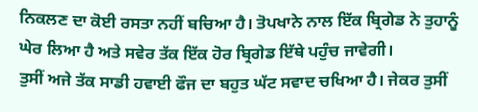ਨਿਕਲਣ ਦਾ ਕੋਈ ਰਸਤਾ ਨਹੀਂ ਬਚਿਆ ਹੈ। ਤੋਪਖਾਨੇ ਨਾਲ ਇੱਕ ਬ੍ਰਿਗੇਡ ਨੇ ਤੁਹਾਨੂੰ ਘੇਰ ਲਿਆ ਹੈ ਅਤੇ ਸਵੇਰ ਤੱਕ ਇੱਕ ਹੋਰ ਬ੍ਰਿਗੇਡ ਇੱਥੇ ਪਹੁੰਚ ਜਾਵੇਗੀ।
ਤੁਸੀਂ ਅਜੇ ਤੱਕ ਸਾਡੀ ਹਵਾਈ ਫੌਜ ਦਾ ਬਹੁਤ ਘੱਟ ਸਵਾਦ ਚਖਿਆ ਹੈ। ਜੇਕਰ ਤੁਸੀਂ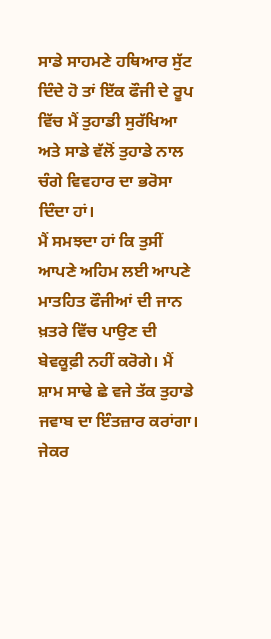ਸਾਡੇ ਸਾਹਮਣੇ ਹਥਿਆਰ ਸੁੱਟ ਦਿੰਦੇ ਹੋ ਤਾਂ ਇੱਕ ਫੌਜੀ ਦੇ ਰੂਪ ਵਿੱਚ ਮੈਂ ਤੁਹਾਡੀ ਸੁਰੱਖਿਆ ਅਤੇ ਸਾਡੇ ਵੱਲੋਂ ਤੁਹਾਡੇ ਨਾਲ ਚੰਗੇ ਵਿਵਹਾਰ ਦਾ ਭਰੋਸਾ ਦਿੰਦਾ ਹਾਂ।
ਮੈਂ ਸਮਝਦਾ ਹਾਂ ਕਿ ਤੁਸੀਂ ਆਪਣੇ ਅਹਿਮ ਲਈ ਆਪਣੇ ਮਾਤਹਿਤ ਫੌਜੀਆਂ ਦੀ ਜਾਨ ਖ਼ਤਰੇ ਵਿੱਚ ਪਾਉਣ ਦੀ ਬੇਵਕੂਫ਼ੀ ਨਹੀਂ ਕਰੋਗੇ। ਮੈਂ ਸ਼ਾਮ ਸਾਢੇ ਛੇ ਵਜੇ ਤੱਕ ਤੁਹਾਡੇ ਜਵਾਬ ਦਾ ਇੰਤਜ਼ਾਰ ਕਰਾਂਗਾ।
ਜੇਕਰ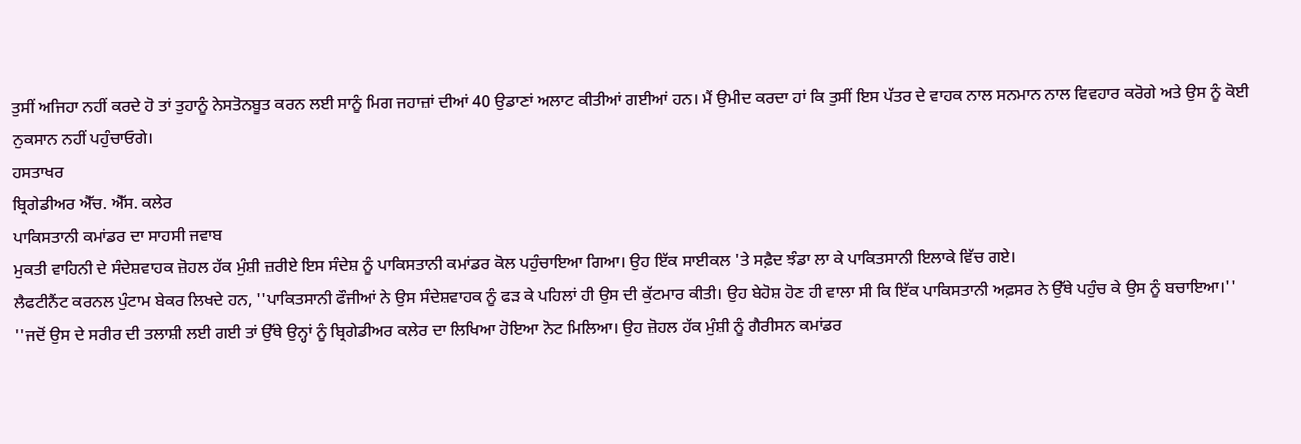ਤੁਸੀਂ ਅਜਿਹਾ ਨਹੀਂ ਕਰਦੇ ਹੋ ਤਾਂ ਤੁਹਾਨੂੰ ਨੇਸਤੋਨਬੂਤ ਕਰਨ ਲਈ ਸਾਨੂੰ ਮਿਗ ਜਹਾਜ਼ਾਂ ਦੀਆਂ 40 ਉਡਾਣਾਂ ਅਲਾਟ ਕੀਤੀਆਂ ਗਈਆਂ ਹਨ। ਮੈਂ ਉਮੀਦ ਕਰਦਾ ਹਾਂ ਕਿ ਤੁਸੀਂ ਇਸ ਪੱਤਰ ਦੇ ਵਾਹਕ ਨਾਲ ਸਨਮਾਨ ਨਾਲ ਵਿਵਹਾਰ ਕਰੋਗੇ ਅਤੇ ਉਸ ਨੂੰ ਕੋਈ ਨੁਕਸਾਨ ਨਹੀਂ ਪਹੁੰਚਾਓਗੇ।
ਹਸਤਾਖਰ
ਬ੍ਰਿਗੇਡੀਅਰ ਐੱਚ. ਐੱਸ. ਕਲੇਰ
ਪਾਕਿਸਤਾਨੀ ਕਮਾਂਡਰ ਦਾ ਸਾਹਸੀ ਜਵਾਬ
ਮੁਕਤੀ ਵਾਹਿਨੀ ਦੇ ਸੰਦੇਸ਼ਵਾਹਕ ਜ਼ੋਹਲ ਹੱਕ ਮੁੰਸ਼ੀ ਜ਼ਰੀਏ ਇਸ ਸੰਦੇਸ਼ ਨੂੰ ਪਾਕਿਸਤਾਨੀ ਕਮਾਂਡਰ ਕੋਲ ਪਹੁੰਚਾਇਆ ਗਿਆ। ਉਹ ਇੱਕ ਸਾਈਕਲ 'ਤੇ ਸਫ਼ੈਦ ਝੰਡਾ ਲਾ ਕੇ ਪਾਕਿਤਸਾਨੀ ਇਲਾਕੇ ਵਿੱਚ ਗਏ।
ਲੈਫਟੀਨੈਂਟ ਕਰਨਲ ਪੁੰਟਾਮ ਬੇਕਰ ਲਿਖਦੇ ਹਨ, ''ਪਾਕਿਤਸਾਨੀ ਫੌਜੀਆਂ ਨੇ ਉਸ ਸੰਦੇਸ਼ਵਾਹਕ ਨੂੰ ਫੜ ਕੇ ਪਹਿਲਾਂ ਹੀ ਉਸ ਦੀ ਕੁੱਟਮਾਰ ਕੀਤੀ। ਉਹ ਬੇਹੋਸ਼ ਹੋਣ ਹੀ ਵਾਲਾ ਸੀ ਕਿ ਇੱਕ ਪਾਕਿਸਤਾਨੀ ਅਫ਼ਸਰ ਨੇ ਉੱਥੇ ਪਹੁੰਚ ਕੇ ਉਸ ਨੂੰ ਬਚਾਇਆ।''
''ਜਦੋਂ ਉਸ ਦੇ ਸਰੀਰ ਦੀ ਤਲਾਸ਼ੀ ਲਈ ਗਈ ਤਾਂ ਉੱਥੇ ਉਨ੍ਹਾਂ ਨੂੰ ਬ੍ਰਿਗੇਡੀਅਰ ਕਲੇਰ ਦਾ ਲਿਖਿਆ ਹੋਇਆ ਨੋਟ ਮਿਲਿਆ। ਉਹ ਜ਼ੋਹਲ ਹੱਕ ਮੁੰਸ਼ੀ ਨੂੰ ਗੈਰੀਸਨ ਕਮਾਂਡਰ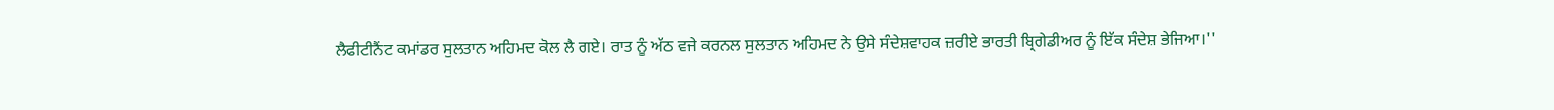ਲੈਫੀਟੀਨੈਂਟ ਕਮਾਂਡਰ ਸੁਲਤਾਨ ਅਹਿਮਦ ਕੋਲ ਲੈ ਗਏ। ਰਾਤ ਨੂੰ ਅੱਠ ਵਜੇ ਕਰਨਲ ਸੁਲਤਾਨ ਅਹਿਮਦ ਨੇ ਉਸੇ ਸੰਦੇਸ਼ਵਾਹਕ ਜ਼ਰੀਏ ਭਾਰਤੀ ਬ੍ਰਿਗੇਡੀਅਰ ਨੂੰ ਇੱਕ ਸੰਦੇਸ਼ ਭੇਜਿਆ।''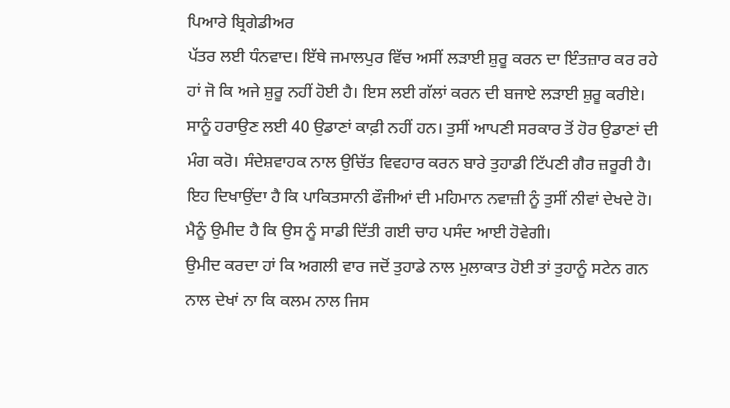ਪਿਆਰੇ ਬ੍ਰਿਗੇਡੀਅਰ
ਪੱਤਰ ਲਈ ਧੰਨਵਾਦ। ਇੱਥੇ ਜਮਾਲਪੁਰ ਵਿੱਚ ਅਸੀਂ ਲੜਾਈ ਸ਼ੁਰੂ ਕਰਨ ਦਾ ਇੰਤਜ਼ਾਰ ਕਰ ਰਹੇ ਹਾਂ ਜੋ ਕਿ ਅਜੇ ਸ਼ੁਰੂ ਨਹੀਂ ਹੋਈ ਹੈ। ਇਸ ਲਈ ਗੱਲਾਂ ਕਰਨ ਦੀ ਬਜਾਏ ਲੜਾਈ ਸ਼ੁਰੂ ਕਰੀਏ।
ਸਾਨੂੰ ਹਰਾਉਣ ਲਈ 40 ਉਡਾਣਾਂ ਕਾਫ਼ੀ ਨਹੀਂ ਹਨ। ਤੁਸੀਂ ਆਪਣੀ ਸਰਕਾਰ ਤੋਂ ਹੋਰ ਉਡਾਣਾਂ ਦੀ ਮੰਗ ਕਰੋ। ਸੰਦੇਸ਼ਵਾਹਕ ਨਾਲ ਉਚਿੱਤ ਵਿਵਹਾਰ ਕਰਨ ਬਾਰੇ ਤੁਹਾਡੀ ਟਿੱਪਣੀ ਗੈਰ ਜ਼ਰੂਰੀ ਹੈ।
ਇਹ ਦਿਖਾਉਂਦਾ ਹੈ ਕਿ ਪਾਕਿਤਸਾਨੀ ਫੌਜੀਆਂ ਦੀ ਮਹਿਮਾਨ ਨਵਾਜ਼ੀ ਨੂੰ ਤੁਸੀਂ ਨੀਵਾਂ ਦੇਖਦੇ ਹੋ। ਮੈਨੂੰ ਉਮੀਦ ਹੈ ਕਿ ਉਸ ਨੂੰ ਸਾਡੀ ਦਿੱਤੀ ਗਈ ਚਾਹ ਪਸੰਦ ਆਈ ਹੋਵੇਗੀ।
ਉਮੀਦ ਕਰਦਾ ਹਾਂ ਕਿ ਅਗਲੀ ਵਾਰ ਜਦੋਂ ਤੁਹਾਡੇ ਨਾਲ ਮੁਲਾਕਾਤ ਹੋਈ ਤਾਂ ਤੁਹਾਨੂੰ ਸਟੇਨ ਗਨ ਨਾਲ ਦੇਖਾਂ ਨਾ ਕਿ ਕਲਮ ਨਾਲ ਜਿਸ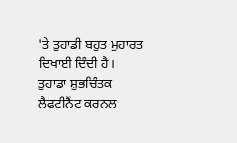'ਤੇ ਤੁਹਾਡੀ ਬਹੁਤ ਮੁਹਾਰਤ ਦਿਖਾਈ ਦਿੰਦੀ ਹੈ।
ਤੁਹਾਡਾ ਸ਼ੁਭਚਿੰਤਕ
ਲੈਫਟੀਨੈਂਟ ਕਰਨਲ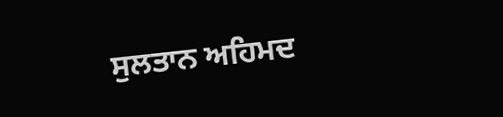ਸੁਲਤਾਨ ਅਹਿਮਦ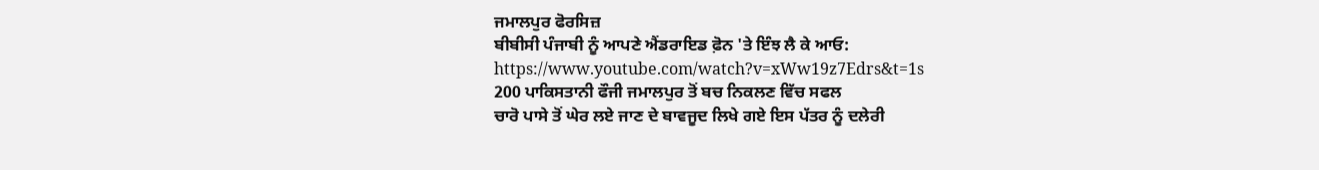ਜਮਾਲਪੁਰ ਫੋਰਸਿਜ਼
ਬੀਬੀਸੀ ਪੰਜਾਬੀ ਨੂੰ ਆਪਣੇ ਐਂਡਰਾਇਡ ਫ਼ੋਨ 'ਤੇ ਇੰਝ ਲੈ ਕੇ ਆਓ:
https://www.youtube.com/watch?v=xWw19z7Edrs&t=1s
200 ਪਾਕਿਸਤਾਨੀ ਫੌਜੀ ਜਮਾਲਪੁਰ ਤੋਂ ਬਚ ਨਿਕਲਣ ਵਿੱਚ ਸਫਲ
ਚਾਰੋ ਪਾਸੇ ਤੋਂ ਘੇਰ ਲਏ ਜਾਣ ਦੇ ਬਾਵਜੂਦ ਲਿਖੇ ਗਏ ਇਸ ਪੱਤਰ ਨੂੰ ਦਲੇਰੀ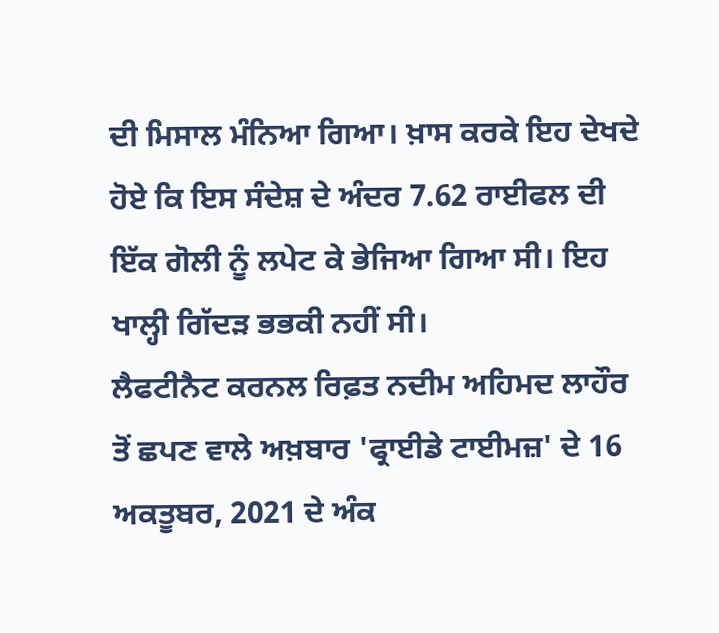ਦੀ ਮਿਸਾਲ ਮੰਨਿਆ ਗਿਆ। ਖ਼ਾਸ ਕਰਕੇ ਇਹ ਦੇਖਦੇ ਹੋਏ ਕਿ ਇਸ ਸੰਦੇਸ਼ ਦੇ ਅੰਦਰ 7.62 ਰਾਈਫਲ ਦੀ ਇੱਕ ਗੋਲੀ ਨੂੰ ਲਪੇਟ ਕੇ ਭੇਜਿਆ ਗਿਆ ਸੀ। ਇਹ ਖਾਲ੍ਹੀ ਗਿੱਦੜ ਭਭਕੀ ਨਹੀਂ ਸੀ।
ਲੈਫਟੀਨੈਟ ਕਰਨਲ ਰਿਫ਼ਤ ਨਦੀਮ ਅਹਿਮਦ ਲਾਹੌਰ ਤੋਂ ਛਪਣ ਵਾਲੇ ਅਖ਼ਬਾਰ 'ਫ੍ਰਾਈਡੇ ਟਾਈਮਜ਼' ਦੇ 16 ਅਕਤੂਬਰ, 2021 ਦੇ ਅੰਕ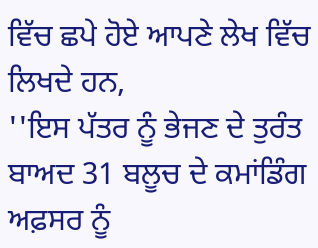ਵਿੱਚ ਛਪੇ ਹੋਏ ਆਪਣੇ ਲੇਖ ਵਿੱਚ ਲਿਖਦੇ ਹਨ,
''ਇਸ ਪੱਤਰ ਨੂੰ ਭੇਜਣ ਦੇ ਤੁਰੰਤ ਬਾਅਦ 31 ਬਲੂਚ ਦੇ ਕਮਾਂਡਿੰਗ ਅਫ਼ਸਰ ਨੂੰ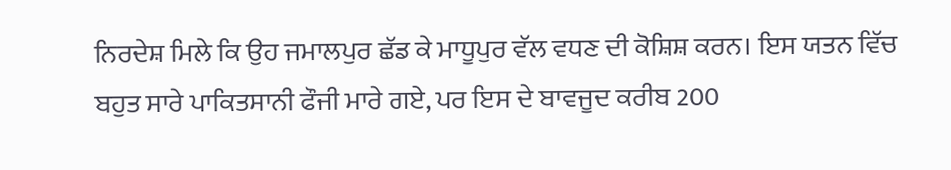ਨਿਰਦੇਸ਼ ਮਿਲੇ ਕਿ ਉਹ ਜਮਾਲਪੁਰ ਛੱਡ ਕੇ ਮਾਧੂਪੁਰ ਵੱਲ ਵਧਣ ਦੀ ਕੋਸ਼ਿਸ਼ ਕਰਨ। ਇਸ ਯਤਨ ਵਿੱਚ ਬਹੁਤ ਸਾਰੇ ਪਾਕਿਤਸਾਨੀ ਫੌਜੀ ਮਾਰੇ ਗਏ, ਪਰ ਇਸ ਦੇ ਬਾਵਜੂਦ ਕਰੀਬ 200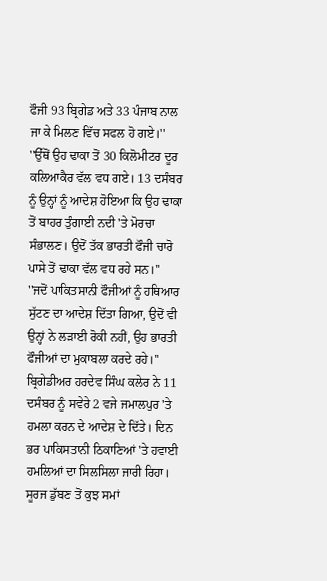ਫੌਜੀ 93 ਬ੍ਰਿਗੇਡ ਅਤੇ 33 ਪੰਜਾਬ ਨਾਲ ਜਾ ਕੇ ਮਿਲਣ ਵਿੱਚ ਸਫਲ ਹੋ ਗਏ।''
''ਉੱਥੋਂ ਉਹ ਢਾਕਾ ਤੋਂ 30 ਕਿਲੋਮੀਟਰ ਦੂਰ ਕਲਿਆਕੈਰ ਵੱਲ ਵਧ ਗਏ। 13 ਦਸੰਬਰ ਨੂੰ ਉਨ੍ਹਾਂ ਨੂੰ ਆਦੇਸ਼ ਹੋਇਆ ਕਿ ਉਹ ਢਾਕਾ ਤੋਂ ਬਾਹਰ ਤੁੰਗਾਈ ਨਦੀ 'ਤੇ ਮੋਰਚਾ ਸੰਭਾਲਣ। ਉਦੋਂ ਤੱਕ ਭਾਰਤੀ ਫੌਜੀ ਚਾਰੋ ਪਾਸੇ ਤੋਂ ਢਾਕਾ ਵੱਲ ਵਧ ਰਹੇ ਸਨ।''
''ਜਦੋਂ ਪਾਕਿਤਸਾਨੀ ਫੌਜੀਆਂ ਨੂੰ ਹਥਿਆਰ ਸੁੱਟਣ ਦਾ ਆਦੇਸ਼ ਦਿੱਤਾ ਗਿਆ, ਉਦੋਂ ਵੀ ਉਨ੍ਹਾਂ ਨੇ ਲੜਾਈ ਰੋਕੀ ਨਹੀਂ, ਉਹ ਭਾਰਤੀ ਫੌਜੀਆਂ ਦਾ ਮੁਕਾਬਲਾ ਕਰਦੇ ਰਹੇ।''
ਬ੍ਰਿਗੇਡੀਅਰ ਹਰਦੇਵ ਸਿੰਘ ਕਲੇਰ ਨੇ 11 ਦਸੰਬਰ ਨੂੰ ਸਵੇਰੇ 2 ਵਜੇ ਜਮਾਲਪੁਰ 'ਤੇ ਹਮਲਾ ਕਰਨ ਦੇ ਆਦੇਸ਼ ਦੇ ਦਿੱਤੇ। ਦਿਨ ਭਰ ਪਾਕਿਸਤਾਨੀ ਠਿਕਾਣਿਆਂ 'ਤੇ ਹਵਾਈ ਹਮਲਿਆਂ ਦਾ ਸਿਲਸਿਲਾ ਜਾਰੀ ਰਿਹਾ।
ਸੂਰਜ ਡੁੱਬਣ ਤੋਂ ਕੁਝ ਸਮਾਂ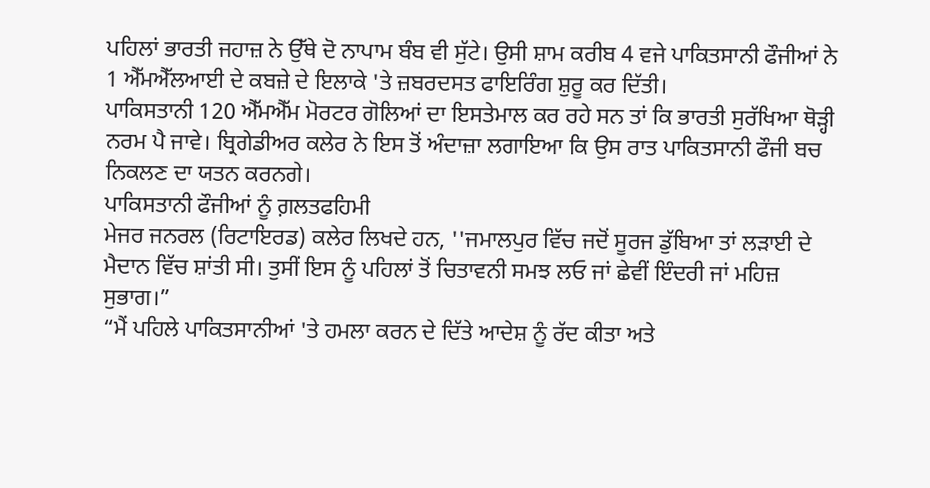ਪਹਿਲਾਂ ਭਾਰਤੀ ਜਹਾਜ਼ ਨੇ ਉੱਥੇ ਦੋ ਨਾਪਾਮ ਬੰਬ ਵੀ ਸੁੱਟੇ। ਉਸੀ ਸ਼ਾਮ ਕਰੀਬ 4 ਵਜੇ ਪਾਕਿਤਸਾਨੀ ਫੌਜੀਆਂ ਨੇ 1 ਐੱਮਐੱਲਆਈ ਦੇ ਕਬਜ਼ੇ ਦੇ ਇਲਾਕੇ 'ਤੇ ਜ਼ਬਰਦਸਤ ਫਾਇਰਿੰਗ ਸ਼ੁਰੂ ਕਰ ਦਿੱਤੀ।
ਪਾਕਿਸਤਾਨੀ 120 ਐੱਮਐੱਮ ਮੋਰਟਰ ਗੋਲਿਆਂ ਦਾ ਇਸਤੇਮਾਲ ਕਰ ਰਹੇ ਸਨ ਤਾਂ ਕਿ ਭਾਰਤੀ ਸੁਰੱਖਿਆ ਥੋੜ੍ਹੀ ਨਰਮ ਪੈ ਜਾਵੇ। ਬ੍ਰਿਗੇਡੀਅਰ ਕਲੇਰ ਨੇ ਇਸ ਤੋਂ ਅੰਦਾਜ਼ਾ ਲਗਾਇਆ ਕਿ ਉਸ ਰਾਤ ਪਾਕਿਤਸਾਨੀ ਫੌਜੀ ਬਚ ਨਿਕਲਣ ਦਾ ਯਤਨ ਕਰਨਗੇ।
ਪਾਕਿਸਤਾਨੀ ਫੌਜੀਆਂ ਨੂੰ ਗ਼ਲਤਫਹਿਮੀ
ਮੇਜਰ ਜਨਰਲ (ਰਿਟਾਇਰਡ) ਕਲੇਰ ਲਿਖਦੇ ਹਨ, ''ਜਮਾਲਪੁਰ ਵਿੱਚ ਜਦੋਂ ਸੂਰਜ ਡੁੱਬਿਆ ਤਾਂ ਲੜਾਈ ਦੇ ਮੈਦਾਨ ਵਿੱਚ ਸ਼ਾਂਤੀ ਸੀ। ਤੁਸੀਂ ਇਸ ਨੂੰ ਪਹਿਲਾਂ ਤੋਂ ਚਿਤਾਵਨੀ ਸਮਝ ਲਓ ਜਾਂ ਛੇਵੀਂ ਇੰਦਰੀ ਜਾਂ ਮਹਿਜ਼ ਸੁਭਾਗ।”
“ਮੈਂ ਪਹਿਲੇ ਪਾਕਿਤਸਾਨੀਆਂ 'ਤੇ ਹਮਲਾ ਕਰਨ ਦੇ ਦਿੱਤੇ ਆਦੇਸ਼ ਨੂੰ ਰੱਦ ਕੀਤਾ ਅਤੇ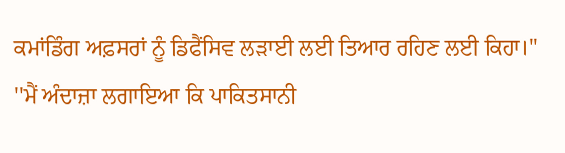ਕਮਾਂਡਿੰਗ ਅਫ਼ਸਰਾਂ ਨੂੰ ਡਿਫੈਂਸਿਵ ਲੜਾਈ ਲਈ ਤਿਆਰ ਰਹਿਣ ਲਈ ਕਿਹਾ।''
''ਮੈਂ ਅੰਦਾਜ਼ਾ ਲਗਾਇਆ ਕਿ ਪਾਕਿਤਸਾਨੀ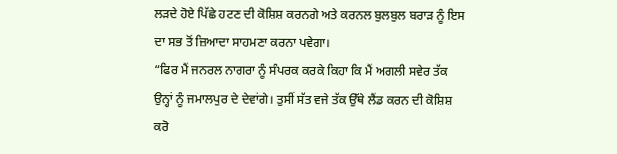ਲੜਦੇ ਹੋਏ ਪਿੱਛੇ ਹਟਣ ਦੀ ਕੋਸ਼ਿਸ਼ ਕਰਨਗੇ ਅਤੇ ਕਰਨਲ ਬੁਲਬੁਲ ਬਰਾੜ ਨੂੰ ਇਸ ਦਾ ਸਭ ਤੋਂ ਜ਼ਿਆਦਾ ਸਾਹਮਣਾ ਕਰਨਾ ਪਵੇਗਾ।
“ਫਿਰ ਮੈਂ ਜਨਰਲ ਨਾਗਰਾ ਨੂੰ ਸੰਪਰਕ ਕਰਕੇ ਕਿਹਾ ਕਿ ਮੈਂ ਅਗਲੀ ਸਵੇਰ ਤੱਕ ਉਨ੍ਹਾਂ ਨੂੰ ਜਮਾਲਪੁਰ ਦੇ ਦੇਵਾਂਗੇ। ਤੁਸੀਂ ਸੱਤ ਵਜੇ ਤੱਕ ਉੱਥੇ ਲੈਂਡ ਕਰਨ ਦੀ ਕੋਸ਼ਿਸ਼ ਕਰੋ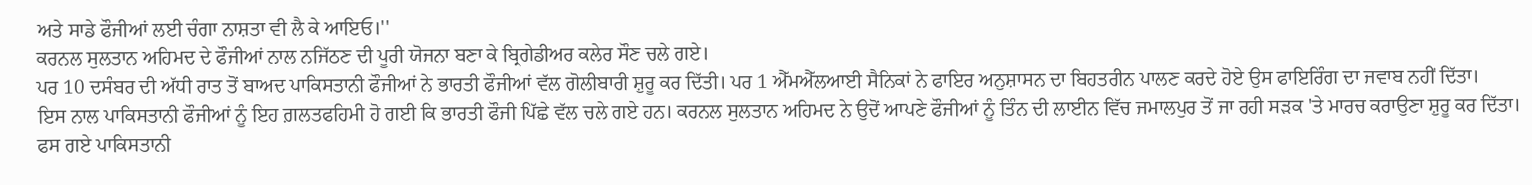ਅਤੇ ਸਾਡੇ ਫੌਜੀਆਂ ਲਈ ਚੰਗਾ ਨਾਸ਼ਤਾ ਵੀ ਲੈ ਕੇ ਆਇਓ।''
ਕਰਨਲ ਸੁਲਤਾਨ ਅਹਿਮਦ ਦੇ ਫੌਜੀਆਂ ਨਾਲ ਨਜਿੱਠਣ ਦੀ ਪੂਰੀ ਯੋਜਨਾ ਬਣਾ ਕੇ ਬ੍ਰਿਗੇਡੀਅਰ ਕਲੇਰ ਸੌਣ ਚਲੇ ਗਏ।
ਪਰ 10 ਦਸੰਬਰ ਦੀ ਅੱਧੀ ਰਾਤ ਤੋਂ ਬਾਅਦ ਪਾਕਿਸਤਾਨੀ ਫੌਜੀਆਂ ਨੇ ਭਾਰਤੀ ਫੌਜੀਆਂ ਵੱਲ ਗੋਲੀਬਾਰੀ ਸ਼ੁਰੂ ਕਰ ਦਿੱਤੀ। ਪਰ 1 ਐੱਮਐੱਲਆਈ ਸੈਨਿਕਾਂ ਨੇ ਫਾਇਰ ਅਨੁਸ਼ਾਸਨ ਦਾ ਬਿਹਤਰੀਨ ਪਾਲਣ ਕਰਦੇ ਹੋਏ ਉਸ ਫਾਇਰਿੰਗ ਦਾ ਜਵਾਬ ਨਹੀਂ ਦਿੱਤਾ।
ਇਸ ਨਾਲ ਪਾਕਿਸਤਾਨੀ ਫੌਜੀਆਂ ਨੂੰ ਇਹ ਗ਼ਲਤਫਹਿਮੀ ਹੋ ਗਈ ਕਿ ਭਾਰਤੀ ਫੌਜੀ ਪਿੱਛੇ ਵੱਲ ਚਲੇ ਗਏ ਹਨ। ਕਰਨਲ ਸੁਲਤਾਨ ਅਹਿਮਦ ਨੇ ਉਦੋਂ ਆਪਣੇ ਫੌਜੀਆਂ ਨੂੰ ਤਿੰਨ ਦੀ ਲਾਈਨ ਵਿੱਚ ਜਮਾਲਪੁਰ ਤੋਂ ਜਾ ਰਹੀ ਸੜਕ 'ਤੇ ਮਾਰਚ ਕਰਾਉਣਾ ਸ਼ੁਰੂ ਕਰ ਦਿੱਤਾ।
ਫਸ ਗਏ ਪਾਕਿਸਤਾਨੀ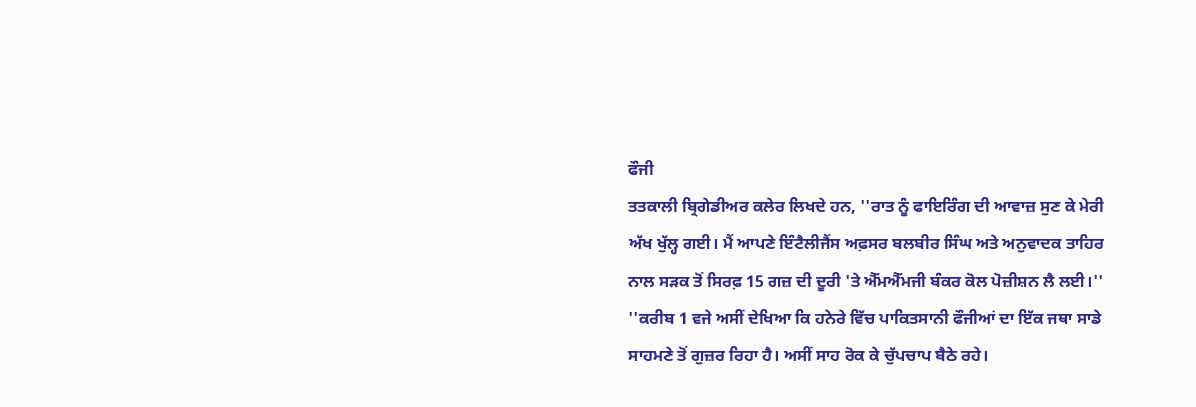ਫੌਜੀ
ਤਤਕਾਲੀ ਬ੍ਰਿਗੇਡੀਅਰ ਕਲੇਰ ਲਿਖਦੇ ਹਨ, ''ਰਾਤ ਨੂੰ ਫਾਇਰਿੰਗ ਦੀ ਆਵਾਜ਼ ਸੁਣ ਕੇ ਮੇਰੀ ਅੱਖ ਖੁੱਲ੍ਹ ਗਈ। ਮੈਂ ਆਪਣੇ ਇੰਟੈਲੀਜੈਂਸ ਅਫ਼ਸਰ ਬਲਬੀਰ ਸਿੰਘ ਅਤੇ ਅਨੁਵਾਦਕ ਤਾਹਿਰ ਨਾਲ ਸੜਕ ਤੋਂ ਸਿਰਫ਼ 15 ਗਜ਼ ਦੀ ਦੂਰੀ 'ਤੇ ਐੱਮਐੱਮਜੀ ਬੰਕਰ ਕੋਲ ਪੋਜ਼ੀਸ਼ਨ ਲੈ ਲਈ।''
''ਕਰੀਬ 1 ਵਜੇ ਅਸੀਂ ਦੇਖਿਆ ਕਿ ਹਨੇਰੇ ਵਿੱਚ ਪਾਕਿਤਸਾਨੀ ਫੌਜੀਆਂ ਦਾ ਇੱਕ ਜਥਾ ਸਾਡੇ ਸਾਹਮਣੇ ਤੋਂ ਗੁਜ਼ਰ ਰਿਹਾ ਹੈ। ਅਸੀਂ ਸਾਹ ਰੋਕ ਕੇ ਚੁੱਪਚਾਪ ਬੈਠੇ ਰਹੇ।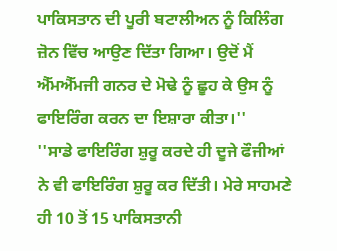ਪਾਕਿਸਤਾਨ ਦੀ ਪੂਰੀ ਬਟਾਲੀਅਨ ਨੂੰ ਕਿਲਿੰਗ ਜ਼ੋਨ ਵਿੱਚ ਆਉਣ ਦਿੱਤਾ ਗਿਆ। ਉਦੋਂ ਮੈਂ ਐੱਮਐੱਮਜੀ ਗਨਰ ਦੇ ਮੋਢੇ ਨੂੰ ਛੂਹ ਕੇ ਉਸ ਨੂੰ ਫਾਇਰਿੰਗ ਕਰਨ ਦਾ ਇਸ਼ਾਰਾ ਕੀਤਾ।''
''ਸਾਡੇ ਫਾਇਰਿੰਗ ਸ਼ੁਰੂ ਕਰਦੇ ਹੀ ਦੂਜੇ ਫੌਜੀਆਂ ਨੇ ਵੀ ਫਾਇਰਿੰਗ ਸ਼ੁਰੂ ਕਰ ਦਿੱਤੀ। ਮੇਰੇ ਸਾਹਮਣੇ ਹੀ 10 ਤੋਂ 15 ਪਾਕਿਸਤਾਨੀ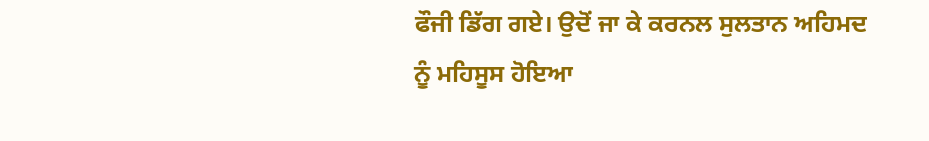ਫੌਜੀ ਡਿੱਗ ਗਏ। ਉਦੋਂ ਜਾ ਕੇ ਕਰਨਲ ਸੁਲਤਾਨ ਅਹਿਮਦ ਨੂੰ ਮਹਿਸੂਸ ਹੋਇਆ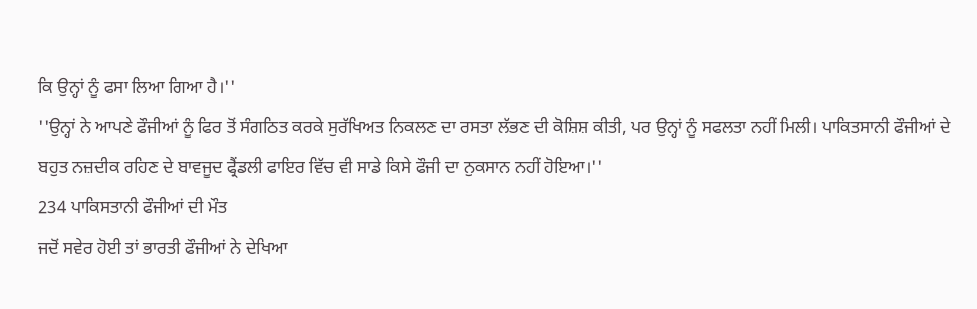ਕਿ ਉਨ੍ਹਾਂ ਨੂੰ ਫਸਾ ਲਿਆ ਗਿਆ ਹੈ।''
''ਉਨ੍ਹਾਂ ਨੇ ਆਪਣੇ ਫੌਜੀਆਂ ਨੂੰ ਫਿਰ ਤੋਂ ਸੰਗਠਿਤ ਕਰਕੇ ਸੁਰੱਖਿਅਤ ਨਿਕਲਣ ਦਾ ਰਸਤਾ ਲੱਭਣ ਦੀ ਕੋਸ਼ਿਸ਼ ਕੀਤੀ, ਪਰ ਉਨ੍ਹਾਂ ਨੂੰ ਸਫਲਤਾ ਨਹੀਂ ਮਿਲੀ। ਪਾਕਿਤਸਾਨੀ ਫੌਜੀਆਂ ਦੇ ਬਹੁਤ ਨਜ਼ਦੀਕ ਰਹਿਣ ਦੇ ਬਾਵਜੂਦ ਫ੍ਰੈਂਡਲੀ ਫਾਇਰ ਵਿੱਚ ਵੀ ਸਾਡੇ ਕਿਸੇ ਫੌਜੀ ਦਾ ਨੁਕਸਾਨ ਨਹੀਂ ਹੋਇਆ।''
234 ਪਾਕਿਸਤਾਨੀ ਫੌਜੀਆਂ ਦੀ ਮੌਤ
ਜਦੋਂ ਸਵੇਰ ਹੋਈ ਤਾਂ ਭਾਰਤੀ ਫੌਜੀਆਂ ਨੇ ਦੇਖਿਆ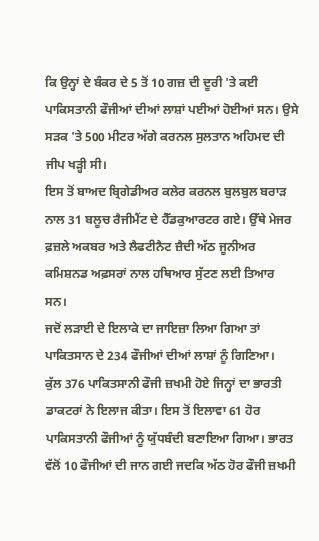ਕਿ ਉਨ੍ਹਾਂ ਦੇ ਬੰਕਰ ਦੇ 5 ਤੋਂ 10 ਗਜ਼ ਦੀ ਦੂਰੀ 'ਤੇ ਕਈ ਪਾਕਿਸਤਾਨੀ ਫੌਜੀਆਂ ਦੀਆਂ ਲਾਸ਼ਾਂ ਪਈਆਂ ਹੋਈਆਂ ਸਨ। ਉਸੇ ਸੜਕ 'ਤੇ 500 ਮੀਟਰ ਅੱਗੇ ਕਰਨਲ ਸੁਲਤਾਨ ਅਹਿਮਦ ਦੀ ਜੀਪ ਖੜ੍ਹੀ ਸੀ।
ਇਸ ਤੋਂ ਬਾਅਦ ਬ੍ਰਿਗੇਡੀਅਰ ਕਲੇਰ ਕਰਨਲ ਬੁਲਬੁਲ ਬਰਾੜ ਨਾਲ 31 ਬਲੂਚ ਰੈਜੀਮੈਂਟ ਦੇ ਹੈੱਡਕੁਆਰਟਰ ਗਏ। ਉੱਥੇ ਮੇਜਰ ਫ਼ਜ਼ਲੇ ਅਕਬਰ ਅਤੇ ਲੈਫਟੀਨੈਟ ਜ਼ੈਦੀ ਅੱਠ ਜੂਨੀਅਰ ਕਮਿਸ਼ਨਡ ਅਫ਼ਸਰਾਂ ਨਾਲ ਹਥਿਆਰ ਸੁੱਟਣ ਲਈ ਤਿਆਰ ਸਨ।
ਜਦੋਂ ਲੜਾਈ ਦੇ ਇਲਾਕੇ ਦਾ ਜਾਇਜ਼ਾ ਲਿਆ ਗਿਆ ਤਾਂ ਪਾਕਿਤਸਾਨ ਦੇ 234 ਫੌਜੀਆਂ ਦੀਆਂ ਲਾਸ਼ਾਂ ਨੂੰ ਗਿਣਿਆ।
ਕੁੱਲ 376 ਪਾਕਿਤਸਾਨੀ ਫੌਜੀ ਜ਼ਖਮੀ ਹੋਏ ਜਿਨ੍ਹਾਂ ਦਾ ਭਾਰਤੀ ਡਾਕਟਰਾਂ ਨੇ ਇਲਾਜ ਕੀਤਾ। ਇਸ ਤੋਂ ਇਲਾਵਾ 61 ਹੋਰ ਪਾਕਿਸਤਾਨੀ ਫੌਜੀਆਂ ਨੂੰ ਯੁੱਧਬੰਦੀ ਬਣਾਇਆ ਗਿਆ। ਭਾਰਤ ਵੱਲੋਂ 10 ਫੌਜੀਆਂ ਦੀ ਜਾਨ ਗਈ ਜਦਕਿ ਅੱਠ ਹੋਰ ਫੌਜੀ ਜ਼ਖਮੀ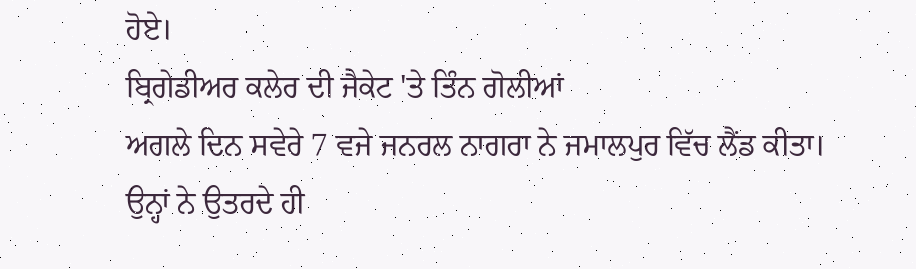ਹੋਏ।
ਬ੍ਰਿਗੇਡੀਅਰ ਕਲੇਰ ਦੀ ਜੈਕੇਟ 'ਤੇ ਤਿੰਨ ਗੋਲੀਆਂ
ਅਗਲੇ ਦਿਨ ਸਵੇਰੇ 7 ਵਜੇ ਜਨਰਲ ਨਾਗਰਾ ਨੇ ਜਮਾਲਪੁਰ ਵਿੱਚ ਲੈਂਡ ਕੀਤਾ। ਉਨ੍ਹਾਂ ਨੇ ਉਤਰਦੇ ਹੀ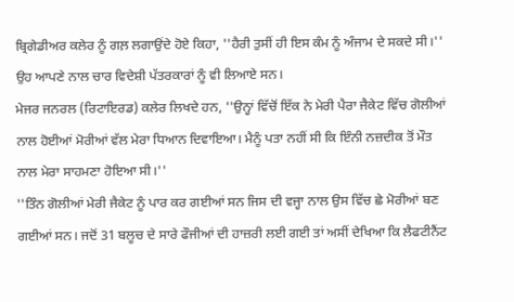ਬ੍ਰਿਗੇਡੀਅਰ ਕਲੇਰ ਨੂੰ ਗਲ਼ ਲਗਾਉਂਦੇ ਹੋਏ ਕਿਹਾ, ''ਹੈਰੀ ਤੁਸੀਂ ਹੀ ਇਸ ਕੰਮ ਨੂੰ ਅੰਜਾਮ ਦੇ ਸਕਦੇ ਸੀ।''
ਉਹ ਆਪਣੇ ਨਾਲ ਚਾਰ ਵਿਦੇਸ਼ੀ ਪੱਤਰਕਾਰਾਂ ਨੂੰ ਵੀ ਲਿਆਏ ਸਨ।
ਮੇਜਰ ਜਨਰਲ (ਰਿਟਾਇਰਡ) ਕਲੇਰ ਲਿਖਦੇ ਹਨ, ''ਉਨ੍ਹਾਂ ਵਿੱਚੋਂ ਇੱਕ ਨੇ ਮੇਰੀ ਪੈਰਾ ਜੈਕੇਟ ਵਿੱਚ ਗੋਲੀਆਂ ਨਾਲ ਹੋਈਆਂ ਮੋਰੀਆਂ ਵੱਲ ਮੇਰਾ ਧਿਆਨ ਦਿਵਾਇਆ। ਮੈਨੂੰ ਪਤਾ ਨਹੀਂ ਸੀ ਕਿ ਇੰਨੀ ਨਜ਼ਦੀਕ ਤੋਂ ਮੌਤ ਨਾਲ ਮੇਰਾ ਸਾਹਮਣਾ ਹੋਇਆ ਸੀ।''
''ਤਿੰਨ ਗੋਲੀਆਂ ਮੇਰੀ ਜੈਕੇਟ ਨੂੰ ਪਾਰ ਕਰ ਗਈਆਂ ਸਨ ਜਿਸ ਦੀ ਵਜ੍ਹਾ ਨਾਲ ਉਸ ਵਿੱਚ ਛੇ ਮੋਰੀਆਂ ਬਣ ਗਈਆਂ ਸਨ। ਜਦੋਂ 31 ਬਲੂਚ ਦੇ ਸਾਰੇ ਫੌਜੀਆਂ ਦੀ ਹਾਜ਼ਰੀ ਲਈ ਗਈ ਤਾਂ ਅਸੀਂ ਦੇਖਿਆ ਕਿ ਲੈਫਟੀਨੈਂਟ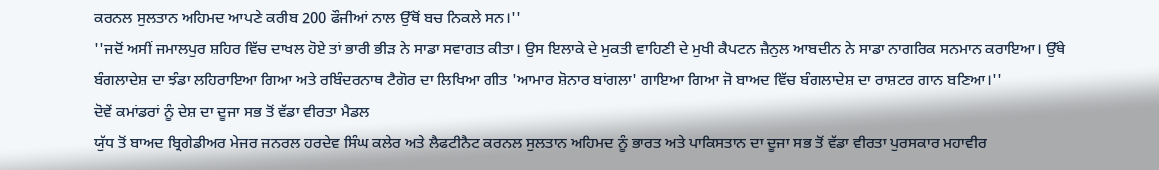ਕਰਨਲ ਸੁਲਤਾਨ ਅਹਿਮਦ ਆਪਣੇ ਕਰੀਬ 200 ਫੌਜੀਆਂ ਨਾਲ ਉੱਥੋਂ ਬਚ ਨਿਕਲੇ ਸਨ।''
''ਜਦੋਂ ਅਸੀਂ ਜਮਾਲਪੁਰ ਸ਼ਹਿਰ ਵਿੱਚ ਦਾਖਲ ਹੋਏ ਤਾਂ ਭਾਰੀ ਭੀੜ ਨੇ ਸਾਡਾ ਸਵਾਗਤ ਕੀਤਾ। ਉਸ ਇਲਾਕੇ ਦੇ ਮੁਕਤੀ ਵਾਹਿਣੀ ਦੇ ਮੁਖੀ ਕੈਪਟਨ ਜ਼ੈਨੁਲ ਆਬਦੀਨ ਨੇ ਸਾਡਾ ਨਾਗਰਿਕ ਸਨਮਾਨ ਕਰਾਇਆ। ਉੱਥੇ ਬੰਗਲਾਦੇਸ਼ ਦਾ ਝੰਡਾ ਲਹਿਰਾਇਆ ਗਿਆ ਅਤੇ ਰਬਿੰਦਰਨਾਥ ਟੈਗੋਰ ਦਾ ਲਿਖਿਆ ਗੀਤ 'ਆਮਾਰ ਸ਼ੋਨਾਰ ਬਾਂਗਲਾ' ਗਾਇਆ ਗਿਆ ਜੋ ਬਾਅਦ ਵਿੱਚ ਬੰਗਲਾਦੇਸ਼ ਦਾ ਰਾਸ਼ਟਰ ਗਾਨ ਬਣਿਆ।''
ਦੋਵੇਂ ਕਮਾਂਡਰਾਂ ਨੂੰ ਦੇਸ਼ ਦਾ ਦੂਜਾ ਸਭ ਤੋਂ ਵੱਡਾ ਵੀਰਤਾ ਮੈਡਲ
ਯੁੱਧ ਤੋਂ ਬਾਅਦ ਬ੍ਰਿਗੇਡੀਅਰ ਮੇਜਰ ਜਨਰਲ ਹਰਦੇਵ ਸਿੰਘ ਕਲੇਰ ਅਤੇ ਲੈਫਟੀਨੈਟ ਕਰਨਲ ਸੁਲਤਾਨ ਅਹਿਮਦ ਨੂੰ ਭਾਰਤ ਅਤੇ ਪਾਕਿਸਤਾਨ ਦਾ ਦੂਜਾ ਸਭ ਤੋਂ ਵੱਡਾ ਵੀਰਤਾ ਪੁਰਸਕਾਰ ਮਹਾਵੀਰ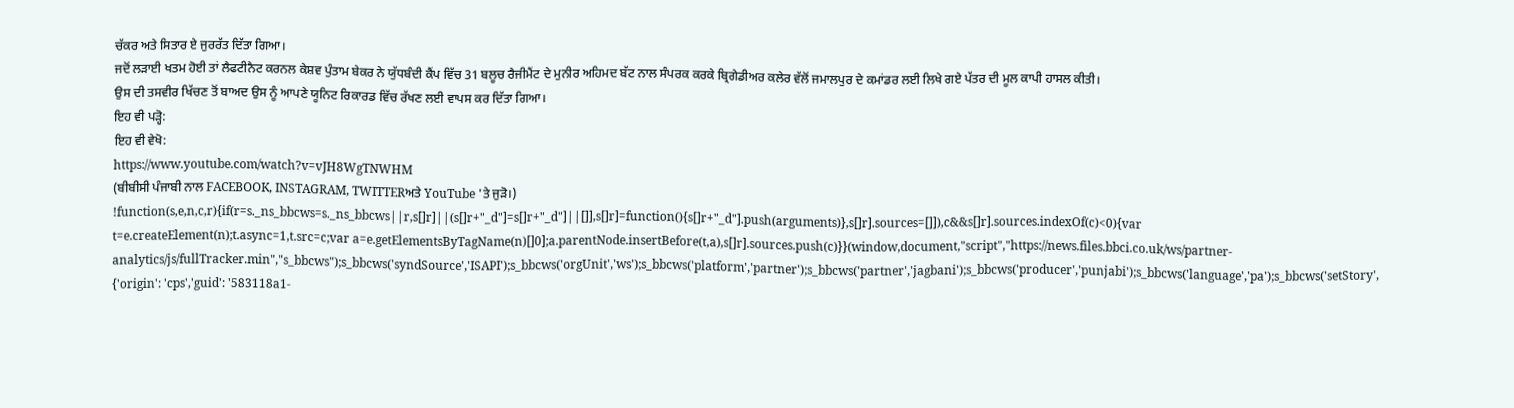ਚੱਕਰ ਅਤੇ ਸਿਤਾਰ ਏ ਜੁਰਰੱਤ ਦਿੱਤਾ ਗਿਆ।
ਜਦੋਂ ਲੜਾਈ ਖਤਮ ਹੋਈ ਤਾਂ ਲੈਫਟੀਨੈਟ ਕਰਨਲ ਕੇਸ਼ਵ ਪੁੰਤਾਮ ਬੇਕਰ ਨੇ ਯੁੱਧਬੰਦੀ ਕੈਂਪ ਵਿੱਚ 31 ਬਲੂਚ ਰੈਜੀਮੈਂਟ ਦੇ ਮੁਨੀਰ ਅਹਿਮਦ ਬੱਟ ਨਾਲ ਸੰਪਰਕ ਕਰਕੇ ਬ੍ਰਿਗੇਡੀਅਰ ਕਲੇਰ ਵੱਲੋਂ ਜਮਾਲਪੁਰ ਦੇ ਕਮਾਂਡਰ ਲਈ ਲਿਖੇ ਗਏ ਪੱਤਰ ਦੀ ਮੂਲ ਕਾਪੀ ਹਾਸਲ ਕੀਤੀ।
ਉਸ ਦੀ ਤਸਵੀਰ ਖਿੱਚਣ ਤੋਂ ਬਾਅਦ ਉਸ ਨੂੰ ਆਪਣੇ ਯੂਨਿਟ ਰਿਕਾਰਡ ਵਿੱਚ ਰੱਖਣ ਲਈ ਵਾਪਸ ਕਰ ਦਿੱਤਾ ਗਿਆ।
ਇਹ ਵੀ ਪੜ੍ਹੋ:
ਇਹ ਵੀ ਵੇਖੋ:
https://www.youtube.com/watch?v=vJH8WgTNWHM
(ਬੀਬੀਸੀ ਪੰਜਾਬੀ ਨਾਲ FACEBOOK, INSTAGRAM, TWITTERਅਤੇ YouTube 'ਤੇ ਜੁੜੋ।)
!function(s,e,n,c,r){if(r=s._ns_bbcws=s._ns_bbcws||r,s[]r]||(s[]r+"_d"]=s[]r+"_d"]||[]],s[]r]=function(){s[]r+"_d"].push(arguments)},s[]r].sources=[]]),c&&s[]r].sources.indexOf(c)<0){var t=e.createElement(n);t.async=1,t.src=c;var a=e.getElementsByTagName(n)[]0];a.parentNode.insertBefore(t,a),s[]r].sources.push(c)}}(window,document,"script","https://news.files.bbci.co.uk/ws/partner-analytics/js/fullTracker.min","s_bbcws");s_bbcws('syndSource','ISAPI');s_bbcws('orgUnit','ws');s_bbcws('platform','partner');s_bbcws('partner','jagbani');s_bbcws('producer','punjabi');s_bbcws('language','pa');s_bbcws('setStory', {'origin': 'cps','guid': '583118a1-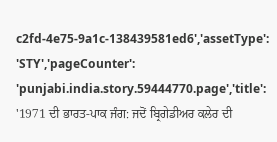c2fd-4e75-9a1c-138439581ed6','assetType': 'STY','pageCounter': 'punjabi.india.story.59444770.page','title': '1971 ਦੀ ਭਾਰਤ-ਪਾਕ ਜੰਗ: ਜਦੋਂ ਬ੍ਰਿਗੇਡੀਅਰ ਕਲੇਰ ਦੀ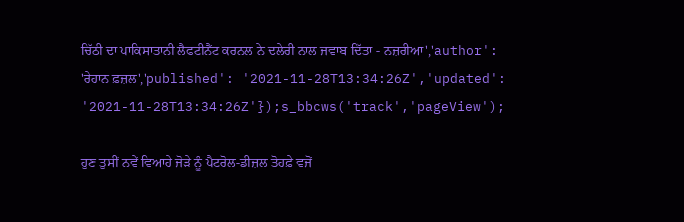ਚਿੱਠੀ ਦਾ ਪਾਕਿਸਾਤਾਨੀ ਲੈਫਟੀਨੈਂਟ ਕਰਨਲ ਨੇ ਦਲੇਰੀ ਨਾਲ ਜਵਾਬ ਦਿੱਤਾ - ਨਜ਼ਰੀਆ','author': 'ਰੇਹਾਨ ਫ਼ਜ਼ਲ','published': '2021-11-28T13:34:26Z','updated': '2021-11-28T13:34:26Z'});s_bbcws('track','pageView');

ਹੁਣ ਤੁਸੀਂ ਨਵੇਂ ਵਿਆਹੇ ਜੋੜੇ ਨੂੰ ਪੈਟਰੋਲ-ਡੀਜ਼ਲ ਤੋਹਫ਼ੇ ਵਜੋਂ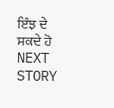ਇੰਝ ਦੇ ਸਕਦੇ ਹੋ
NEXT STORY